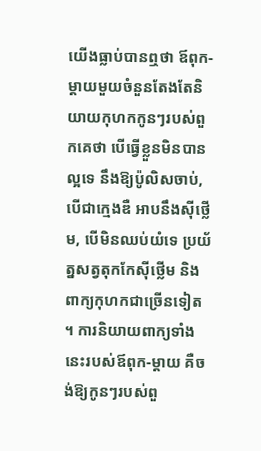យើងធ្លាប់បានឮថា ឪពុក-ម្តាយមួយចំនួនតែងតែនិយាយកុហកកូនៗរបស់ពួកគេថា បើធ្វើខ្លួនមិនបានល្អទេ នឹងឱ្យប៉ូលិសចាប់, បើជាក្មេងឌឺ អាបនឹងស៊ីថ្លើម, បើមិនឈប់យំទេ ប្រយ័ត្នសត្វតុកកែស៊ីថ្លើម និងពាក្យកុហកជាច្រើនទៀត ។ ការនិយាយពាក្យទាំងនេះរបស់ឪពុក-ម្តាយ គឺចង់ឱ្យកូនៗរបស់ពួ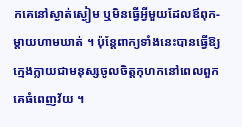កគេនៅស្ងាត់ស្ងៀម ឬមិនធ្វើអ្វីមួយដែលឪពុក-ម្តាយហាមឃាត់ ។ ប៉ុន្តែពាក្យទាំងនេះបានធ្វើឱ្យក្មេងក្លាយជាមនុស្សចូលចិត្តកុហកនៅពេលពួកគេធំពេញវ័យ ។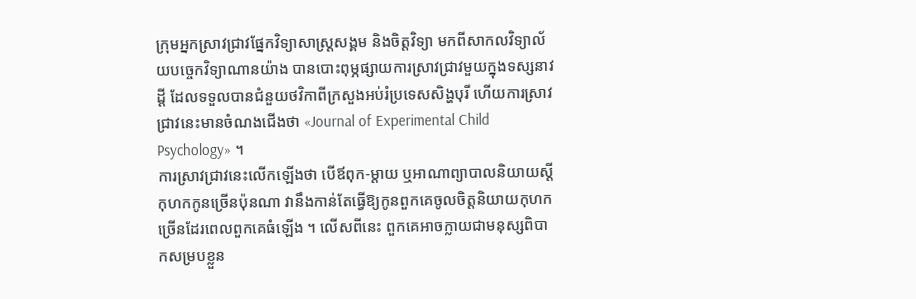ក្រុមអ្នកស្រាវជ្រាវផ្នែកវិទ្យាសាស្ត្រសង្គម និងចិត្តវិទ្យា មកពីសាកលវិទ្យាល័យបច្ចេកវិទ្យាណានយ៉ាង បានបោះពុម្ភផ្សាយការស្រាវជ្រាវមួយក្នុងទស្សនាវដ្តី ដែលទទួលបានជំនួយថវិកាពីក្រសួងអប់រំប្រទេសសិង្ហបុរី ហើយការស្រាវជ្រាវនេះមានចំណងជើងថា «Journal of Experimental Child Psychology» ។
ការស្រាវជ្រាវនេះលើកឡើងថា បើឪពុក-ម្តាយ ឬអាណាព្យាបាលនិយាយស្តីកុហកកូនច្រើនប៉ុនណា វានឹងកាន់តែធ្វើឱ្យកូនពួកគេចូលចិត្តនិយាយកុហកច្រើនដែរពេលពួកគេធំឡើង ។ លើសពីនេះ ពួកគេអាចក្លាយជាមនុស្សពិបាកសម្របខ្លួន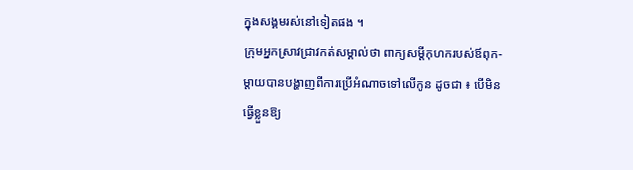ក្នុងសង្គមរស់នៅទៀតផង ។
ក្រុមអ្នកស្រាវជ្រាវកត់សម្គាល់ថា ពាក្យសម្តីកុហករបស់ឪពុក-ម្តាយបានបង្ហាញពីការប្រើអំណាចទៅលើកូន ដូចជា ៖ បើមិនធ្វើខ្លួនឱ្យ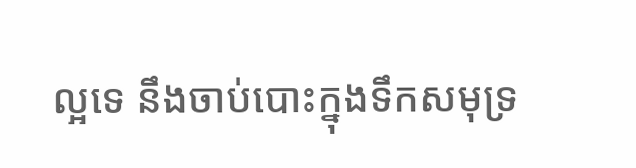ល្អទេ នឹងចាប់បោះក្នុងទឹកសមុទ្រ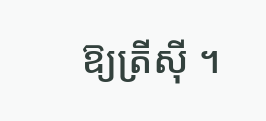ឱ្យត្រីស៊ី ។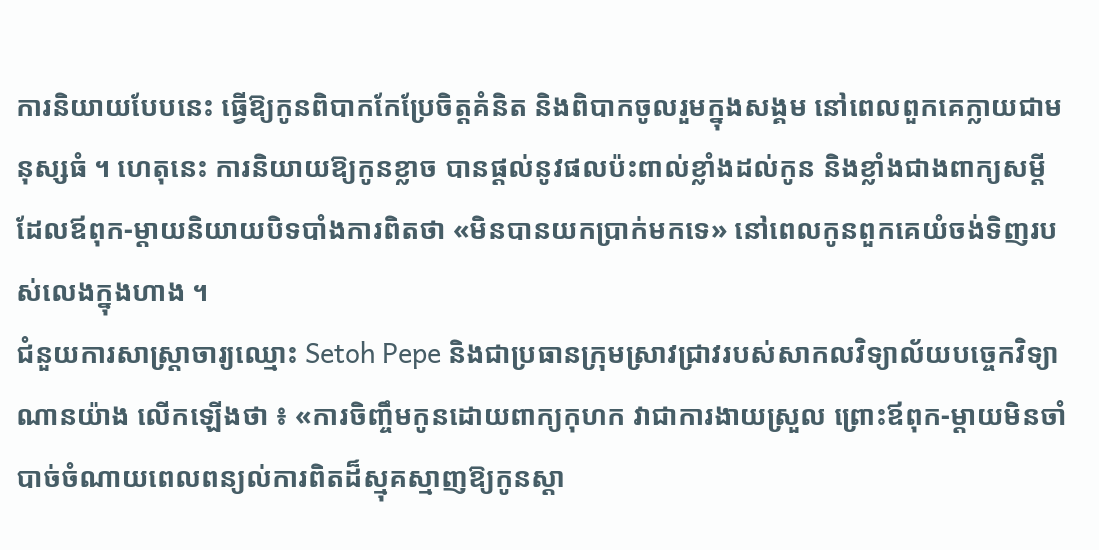ការនិយាយបែបនេះ ធ្វើឱ្យកូនពិបាកកែប្រែចិត្តគំនិត និងពិបាកចូលរួមក្នុងសង្គម នៅពេលពួកគេក្លាយជាមនុស្សធំ ។ ហេតុនេះ ការនិយាយឱ្យកូនខ្លាច បានផ្តល់នូវផលប៉ះពាល់ខ្លាំងដល់កូន និងខ្លាំងជាងពាក្យសម្តីដែលឪពុក-ម្តាយនិយាយបិទបាំងការពិតថា «មិនបានយកប្រាក់មកទេ» នៅពេលកូនពួកគេយំចង់ទិញរបស់លេងក្នុងហាង ។
ជំនួយការសាស្ត្រាចារ្យឈ្មោះ Setoh Pepe និងជាប្រធានក្រុមស្រាវជ្រាវរបស់សាកលវិទ្យាល័យបច្ចេកវិទ្យាណានយ៉ាង លើកឡើងថា ៖ «ការចិញ្ចឹមកូនដោយពាក្យកុហក វាជាការងាយស្រួល ព្រោះឪពុក-ម្តាយមិនចាំបាច់ចំណាយពេលពន្យល់ការពិតដ៏ស្មុគស្មាញឱ្យកូនស្តា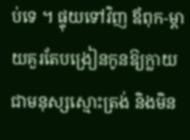ប់ទេ ។ ផ្ទុយទៅវិញ ឪពុក-ម្តាយគួរតែបង្រៀនកូនឱ្យក្លាយជាមនុស្សស្មោះត្រង់ និងមិន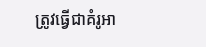ត្រូវធ្វើជាគំរូអា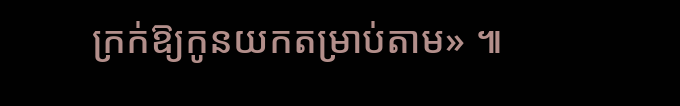ក្រក់ឱ្យកូនយកតម្រាប់តាម» ៕